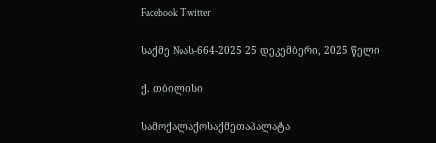Facebook Twitter

საქმე №ას-664-2025 25 დეკემბერი, 2025 წელი

ქ. თბილისი

სამოქალაქოსაქმეთაპალატა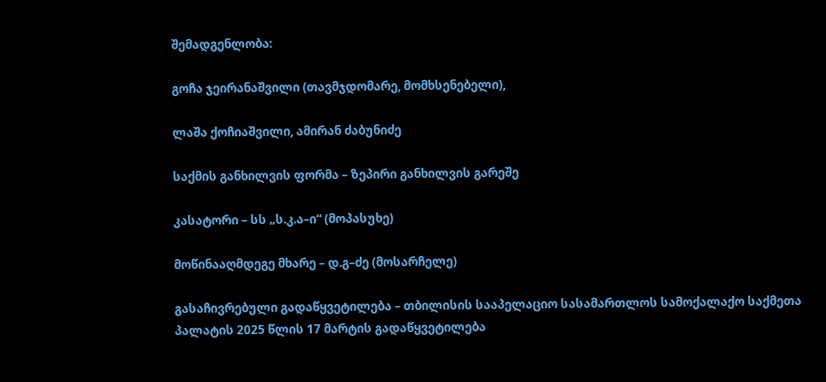შემადგენლობა:

გოჩა ჯეირანაშვილი (თავმჯდომარე, მომხსენებელი),

ლაშა ქოჩიაშვილი, ამირან ძაბუნიძე

საქმის განხილვის ფორმა – ზეპირი განხილვის გარეშე

კასატორი – სს „ს.კ.ა–ი“ (მოპასუხე)

მოწინააღმდეგე მხარე – დ.გ–ძე (მოსარჩელე)

გასაჩივრებული გადაწყვეტილება – თბილისის სააპელაციო სასამართლოს სამოქალაქო საქმეთა პალატის 2025 წლის 17 მარტის გადაწყვეტილება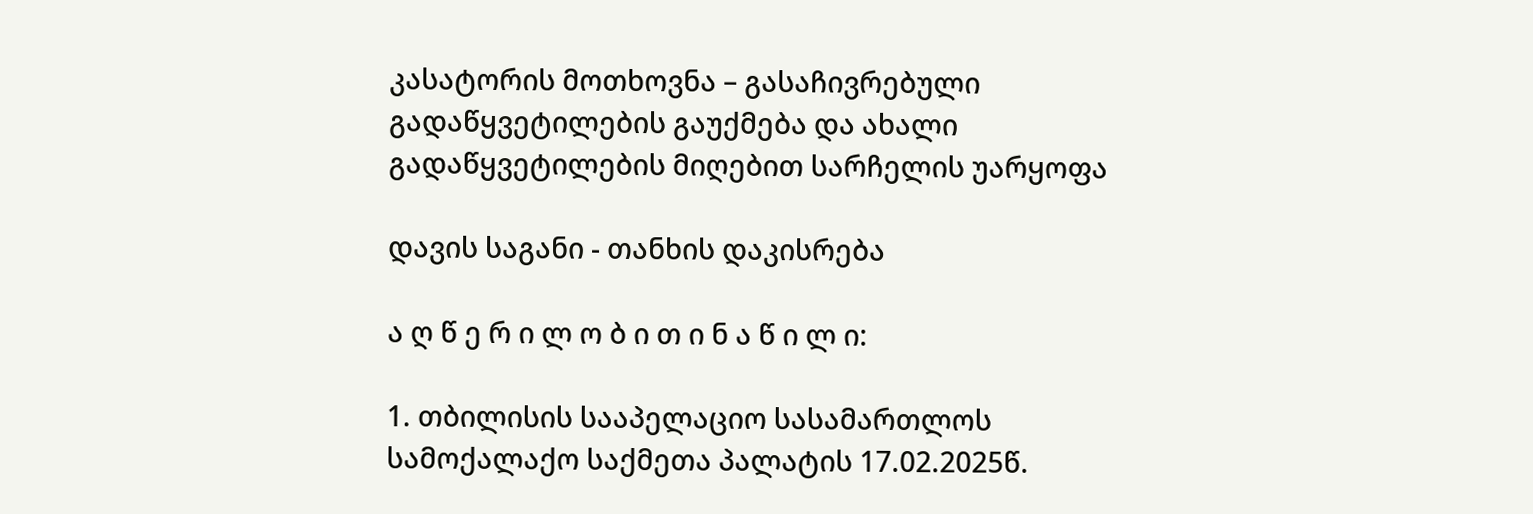კასატორის მოთხოვნა – გასაჩივრებული გადაწყვეტილების გაუქმება და ახალი გადაწყვეტილების მიღებით სარჩელის უარყოფა

დავის საგანი - თანხის დაკისრება

ა ღ წ ე რ ი ლ ო ბ ი თ ი ნ ა წ ი ლ ი:

1. თბილისის სააპელაციო სასამართლოს სამოქალაქო საქმეთა პალატის 17.02.2025წ.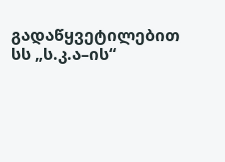გადაწყვეტილებით სს „ს.კ.ა–ის“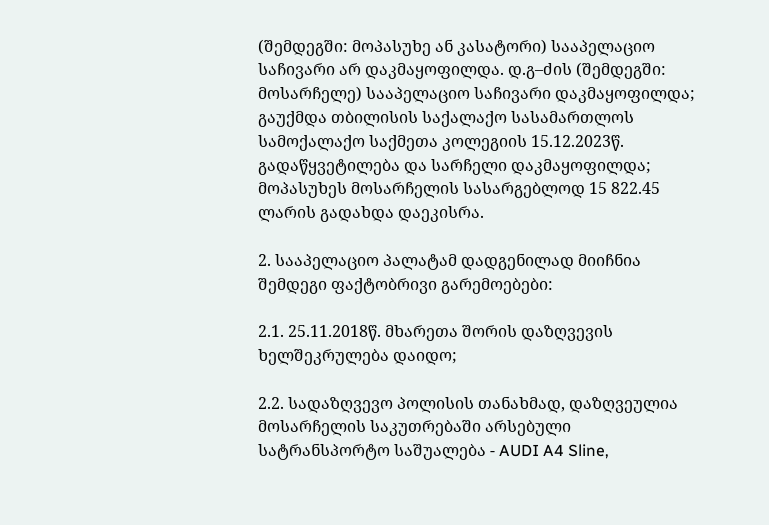(შემდეგში: მოპასუხე ან კასატორი) სააპელაციო საჩივარი არ დაკმაყოფილდა. დ.გ–ძის (შემდეგში: მოსარჩელე) სააპელაციო საჩივარი დაკმაყოფილდა; გაუქმდა თბილისის საქალაქო სასამართლოს სამოქალაქო საქმეთა კოლეგიის 15.12.2023წ. გადაწყვეტილება და სარჩელი დაკმაყოფილდა; მოპასუხეს მოსარჩელის სასარგებლოდ 15 822.45 ლარის გადახდა დაეკისრა.

2. სააპელაციო პალატამ დადგენილად მიიჩნია შემდეგი ფაქტობრივი გარემოებები:

2.1. 25.11.2018წ. მხარეთა შორის დაზღვევის ხელშეკრულება დაიდო;

2.2. სადაზღვევო პოლისის თანახმად, დაზღვეულია მოსარჩელის საკუთრებაში არსებული სატრანსპორტო საშუალება - AUDI A4 Sline,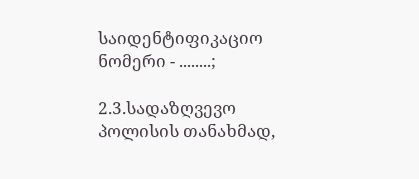საიდენტიფიკაციო ნომერი - ........;

2.3.სადაზღვევო პოლისის თანახმად,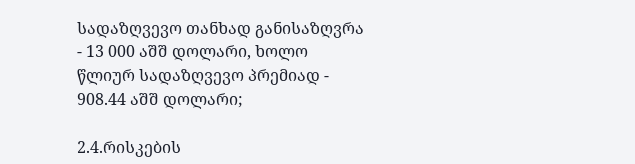სადაზღვევო თანხად განისაზღვრა - 13 000 აშშ დოლარი, ხოლო წლიურ სადაზღვევო პრემიად - 908.44 აშშ დოლარი;

2.4.რისკების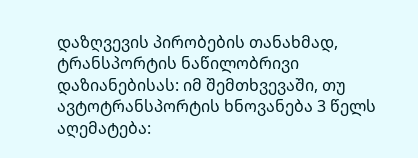დაზღვევის პირობების თანახმად, ტრანსპორტის ნაწილობრივი დაზიანებისას: იმ შემთხვევაში, თუ ავტოტრანსპორტის ხნოვანება 3 წელს აღემატება: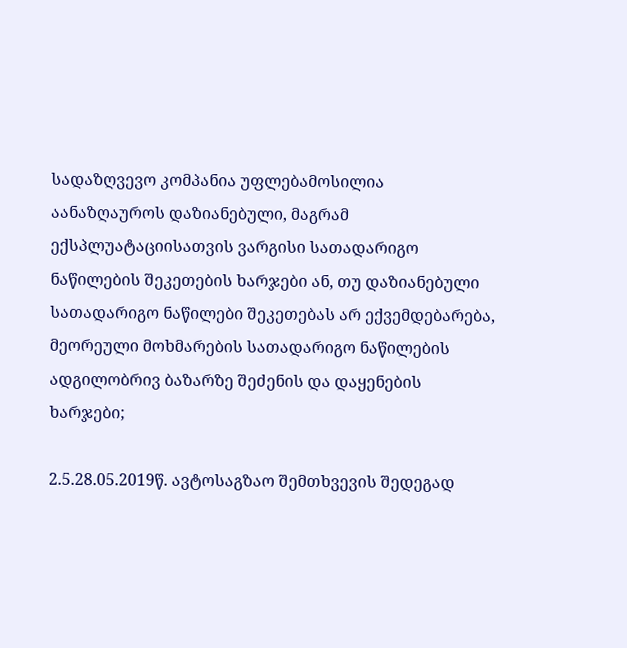სადაზღვევო კომპანია უფლებამოსილია აანაზღაუროს დაზიანებული, მაგრამ ექსპლუატაციისათვის ვარგისი სათადარიგო ნაწილების შეკეთების ხარჯები ან, თუ დაზიანებული სათადარიგო ნაწილები შეკეთებას არ ექვემდებარება, მეორეული მოხმარების სათადარიგო ნაწილების ადგილობრივ ბაზარზე შეძენის და დაყენების ხარჯები;

2.5.28.05.2019წ. ავტოსაგზაო შემთხვევის შედეგად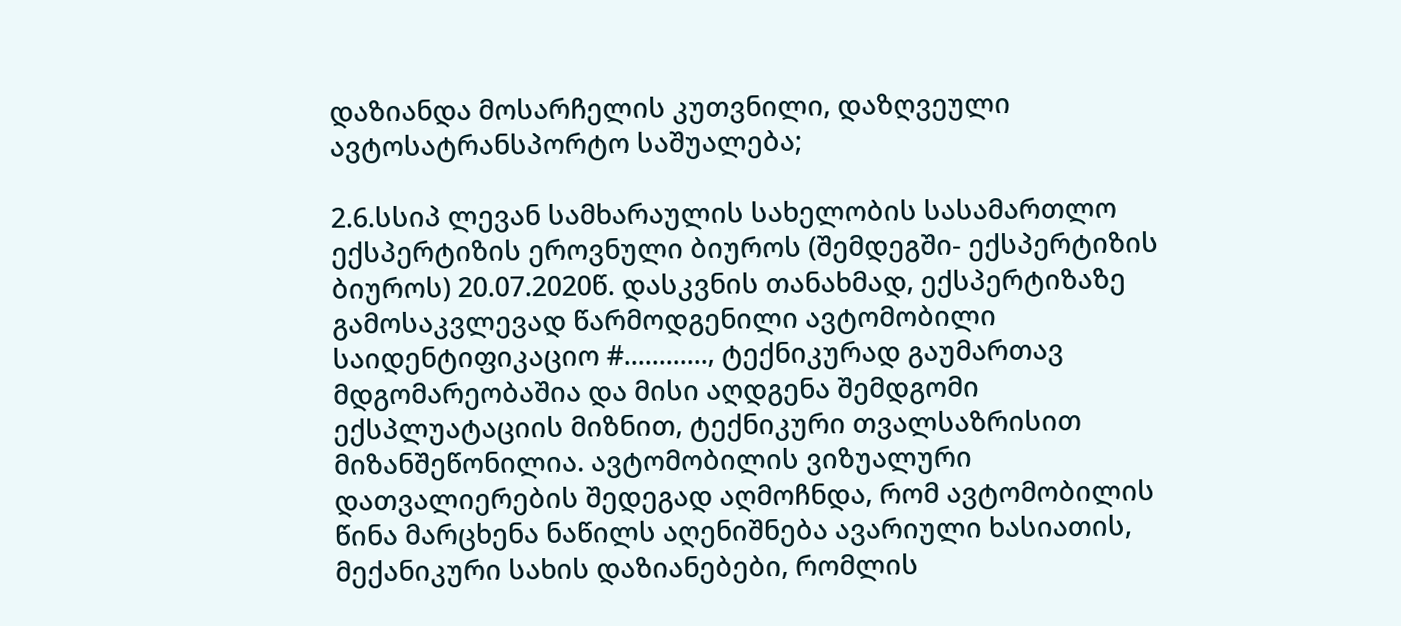დაზიანდა მოსარჩელის კუთვნილი, დაზღვეული ავტოსატრანსპორტო საშუალება;

2.6.სსიპ ლევან სამხარაულის სახელობის სასამართლო ექსპერტიზის ეროვნული ბიუროს (შემდეგში- ექსპერტიზის ბიუროს) 20.07.2020წ. დასკვნის თანახმად, ექსპერტიზაზე გამოსაკვლევად წარმოდგენილი ავტომობილი საიდენტიფიკაციო #............, ტექნიკურად გაუმართავ მდგომარეობაშია და მისი აღდგენა შემდგომი ექსპლუატაციის მიზნით, ტექნიკური თვალსაზრისით მიზანშეწონილია. ავტომობილის ვიზუალური დათვალიერების შედეგად აღმოჩნდა, რომ ავტომობილის წინა მარცხენა ნაწილს აღენიშნება ავარიული ხასიათის, მექანიკური სახის დაზიანებები, რომლის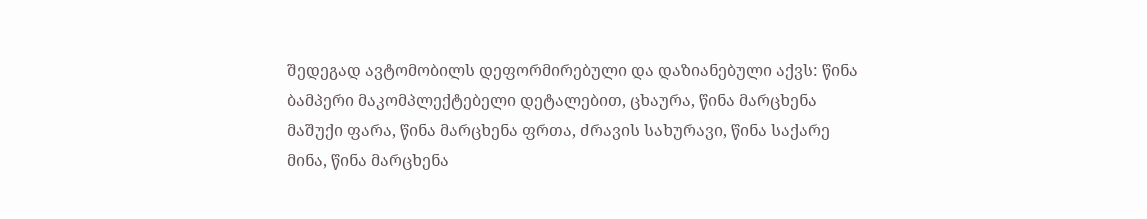შედეგად ავტომობილს დეფორმირებული და დაზიანებული აქვს: წინა ბამპერი მაკომპლექტებელი დეტალებით, ცხაურა, წინა მარცხენა მაშუქი ფარა, წინა მარცხენა ფრთა, ძრავის სახურავი, წინა საქარე მინა, წინა მარცხენა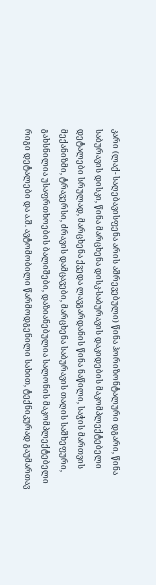კარი (ლაქ- საღებავისფენა არის აშრევებული) წინა ჰორიზონტალური დგარი, წინა საბურავის დისკი, წინა მარცხენა დისკ-საბურავის დაკიდების მაკომპლექტებელი დეტალები სრულად, მარცხენა ქვედა ლავგარდანის წინა ნაწილი, საჭის მართვის მექანიზმი, ტრავერსი, ძრავის დამცავები, მარცხენა საბურავის თაღის საშხეფური, გახსნილია უსაფრთხოების ბალიშები, დაზიანებულია სალონის მაკომპლექტებელი რიგი დეტალები და ა.შ. ავტომობილი წარმოდგენილი სახით, ტექნიკურად გაუმართავ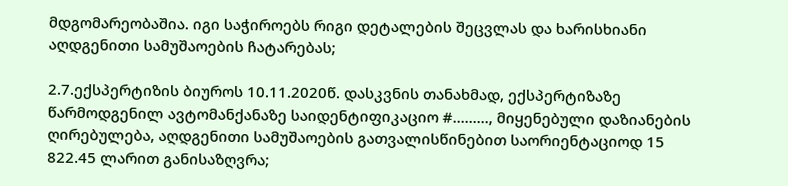მდგომარეობაშია. იგი საჭიროებს რიგი დეტალების შეცვლას და ხარისხიანი აღდგენითი სამუშაოების ჩატარებას;

2.7.ექსპერტიზის ბიუროს 10.11.2020წ. დასკვნის თანახმად, ექსპერტიზაზე წარმოდგენილ ავტომანქანაზე საიდენტიფიკაციო #........., მიყენებული დაზიანების ღირებულება, აღდგენითი სამუშაოების გათვალისწინებით საორიენტაციოდ 15 822.45 ლარით განისაზღვრა;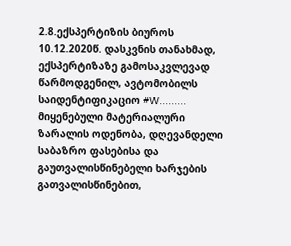2.8.ექსპერტიზის ბიუროს 10.12.2020წ. დასკვნის თანახმად, ექსპერტიზაზე გამოსაკვლევად წარმოდგენილ, ავტომობილს საიდენტიფიკაციო #W......... მიყენებული მატერიალური ზარალის ოდენობა, დღევანდელი საბაზრო ფასებისა და გაუთვალისწინებელი ხარჯების გათვალისწინებით,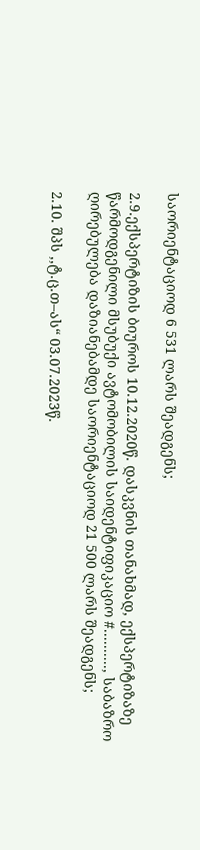საორიენტაციოდ 6 531 ლარს შეადგენს;

2.9.ექსპერტიზის ბიუროს 10.12.2020წ. დასკვნის თანახმად, ექსპერტიზაზე წარმოდგენილი მსუბუქი ავტომობილის საიდენტიფიკაციო #.........., საბაზრო ღირებულება დაზიანებამდე საორიენტაციოდ 21 500 ლარს შეადგენს;

2.10. შპს ,,ტ.ც.თ–ას“ 03.07.2023წ.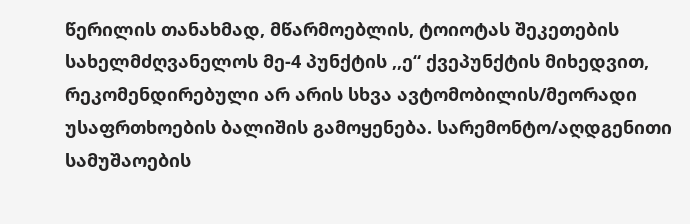წერილის თანახმად, მწარმოებლის, ტოიოტას შეკეთების სახელმძღვანელოს მე-4 პუნქტის ,,ე“ ქვეპუნქტის მიხედვით, რეკომენდირებული არ არის სხვა ავტომობილის/მეორადი უსაფრთხოების ბალიშის გამოყენება. სარემონტო/აღდგენითი სამუშაოების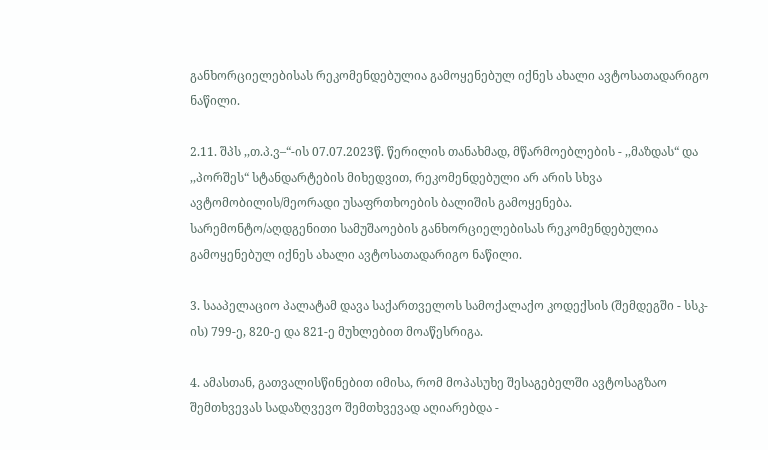განხორციელებისას რეკომენდებულია გამოყენებულ იქნეს ახალი ავტოსათადარიგო ნაწილი.

2.11. შპს ,,თ.პ.ვ–“-ის 07.07.2023წ. წერილის თანახმად, მწარმოებლების - ,,მაზდას“ და ,,პორშეს“ სტანდარტების მიხედვით, რეკომენდებული არ არის სხვა ავტომობილის/მეორადი უსაფრთხოების ბალიშის გამოყენება. სარემონტო/აღდგენითი სამუშაოების განხორციელებისას რეკომენდებულია გამოყენებულ იქნეს ახალი ავტოსათადარიგო ნაწილი.

3. სააპელაციო პალატამ დავა საქართველოს სამოქალაქო კოდექსის (შემდეგში - სსკ-ის) 799-ე, 820-ე და 821-ე მუხლებით მოაწესრიგა.

4. ამასთან, გათვალისწინებით იმისა, რომ მოპასუხე შესაგებელში ავტოსაგზაო შემთხვევას სადაზღვევო შემთხვევად აღიარებდა -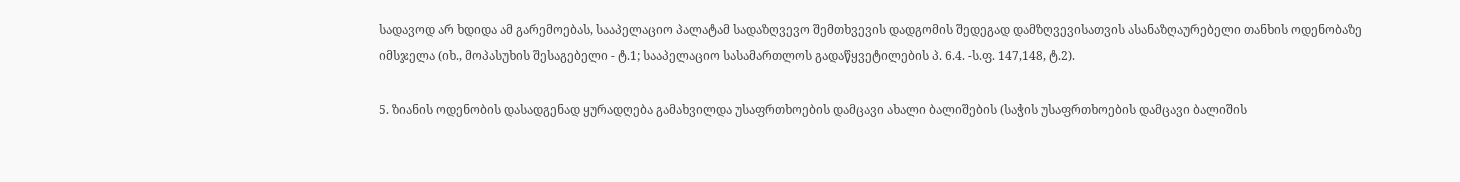სადავოდ არ ხდიდა ამ გარემოებას, სააპელაციო პალატამ სადაზღვევო შემთხვევის დადგომის შედეგად დამზღვევისათვის ასანაზღაურებელი თანხის ოდენობაზე იმსჯელა (იხ., მოპასუხის შესაგებელი - ტ.1; სააპელაციო სასამართლოს გადაწყვეტილების პ. 6.4. -ს.ფ. 147,148, ტ.2).

5. ზიანის ოდენობის დასადგენად ყურადღება გამახვილდა უსაფრთხოების დამცავი ახალი ბალიშების (საჭის უსაფრთხოების დამცავი ბალიშის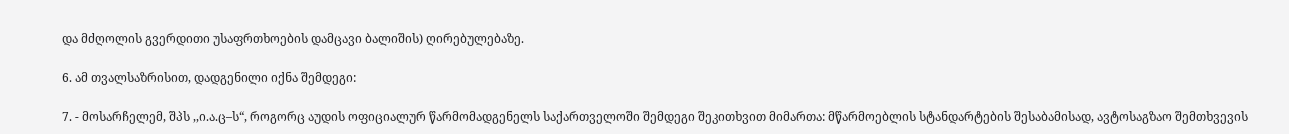და მძღოლის გვერდითი უსაფრთხოების დამცავი ბალიშის) ღირებულებაზე.

6. ამ თვალსაზრისით, დადგენილი იქნა შემდეგი:

7. - მოსარჩელემ, შპს ,,ი.ა.ც–ს“, როგორც აუდის ოფიციალურ წარმომადგენელს საქართველოში შემდეგი შეკითხვით მიმართა: მწარმოებლის სტანდარტების შესაბამისად, ავტოსაგზაო შემთხვევის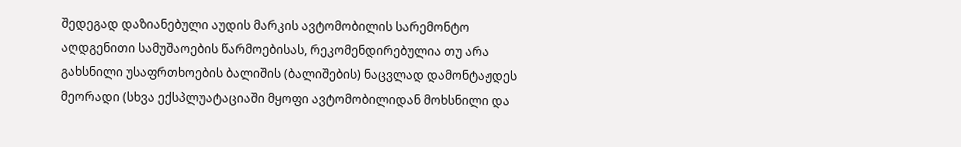შედეგად დაზიანებული აუდის მარკის ავტომობილის სარემონტო აღდგენითი სამუშაოების წარმოებისას, რეკომენდირებულია თუ არა გახსნილი უსაფრთხოების ბალიშის (ბალიშების) ნაცვლად დამონტაჟდეს მეორადი (სხვა ექსპლუატაციაში მყოფი ავტომობილიდან მოხსნილი და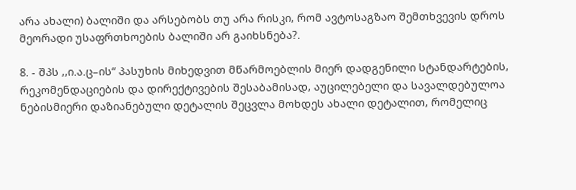არა ახალი) ბალიში და არსებობს თუ არა რისკი, რომ ავტოსაგზაო შემთხვევის დროს მეორადი უსაფრთხოების ბალიში არ გაიხსნება?.

8. - შპს ,,ი.ა.ც–ის“ პასუხის მიხედვით მწარმოებლის მიერ დადგენილი სტანდარტების, რეკომენდაციების და დირექტივების შესაბამისად, აუცილებელი და სავალდებულოა ნებისმიერი დაზიანებული დეტალის შეცვლა მოხდეს ახალი დეტალით, რომელიც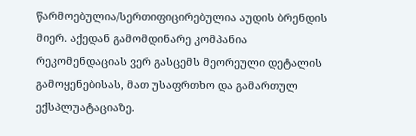წარმოებულია/სერთიფიცირებულია აუდის ბრენდის მიერ. აქედან გამომდინარე კომპანია რეკომენდაციას ვერ გასცემს მეორეული დეტალის გამოყენებისას, მათ უსაფრთხო და გამართულ ექსპლუატაციაზე.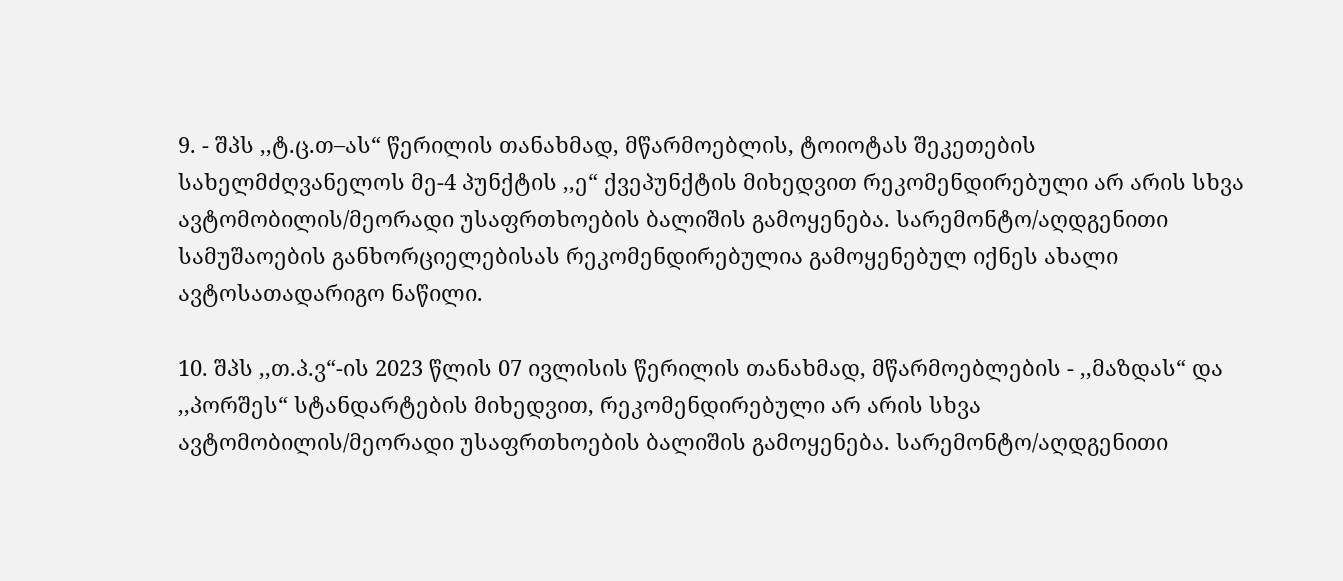9. - შპს ,,ტ.ც.თ–ას“ წერილის თანახმად, მწარმოებლის, ტოიოტას შეკეთების სახელმძღვანელოს მე-4 პუნქტის ,,ე“ ქვეპუნქტის მიხედვით რეკომენდირებული არ არის სხვა ავტომობილის/მეორადი უსაფრთხოების ბალიშის გამოყენება. სარემონტო/აღდგენითი სამუშაოების განხორციელებისას რეკომენდირებულია გამოყენებულ იქნეს ახალი ავტოსათადარიგო ნაწილი.

10. შპს ,,თ.პ.ვ“-ის 2023 წლის 07 ივლისის წერილის თანახმად, მწარმოებლების - ,,მაზდას“ და ,,პორშეს“ სტანდარტების მიხედვით, რეკომენდირებული არ არის სხვა ავტომობილის/მეორადი უსაფრთხოების ბალიშის გამოყენება. სარემონტო/აღდგენითი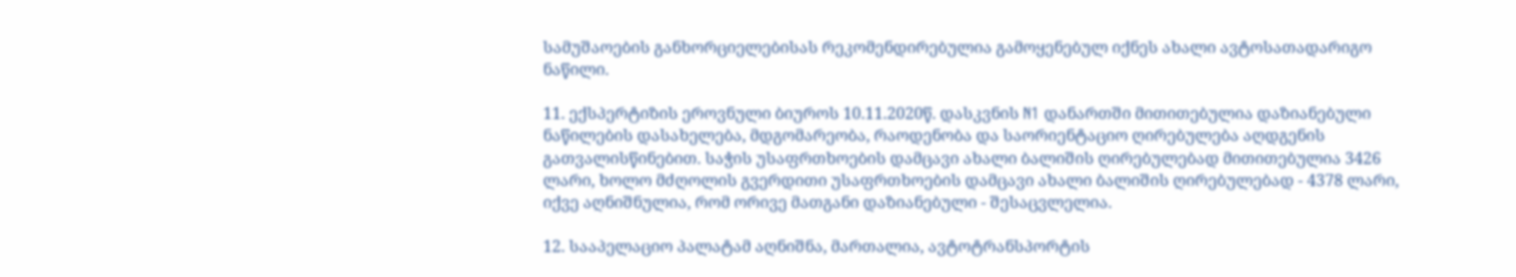სამუშაოების განხორციელებისას რეკომენდირებულია გამოყენებულ იქნეს ახალი ავტოსათადარიგო ნაწილი.

11. ექსპერტიზის ეროვნული ბიუროს 10.11.2020წ. დასკვნის N1 დანართში მითითებულია დაზიანებული ნაწილების დასახელება, მდგომარეობა, რაოდენობა და საორიენტაციო ღირებულება აღდგენის გათვალისწინებით. საჭის უსაფრთხოების დამცავი ახალი ბალიშის ღირებულებად მითითებულია 3426 ლარი, ხოლო მძღოლის გვერდითი უსაფრთხოების დამცავი ახალი ბალიშის ღირებულებად - 4378 ლარი, იქვე აღნიშნულია, რომ ორივე მათგანი დაზიანებული - შესაცვლელია.

12. სააპელაციო პალატამ აღნიშნა, მართალია, ავტოტრანსპორტის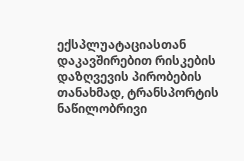ექსპლუატაციასთან დაკავშირებით რისკების დაზღვევის პირობების თანახმად, ტრანსპორტის ნაწილობრივი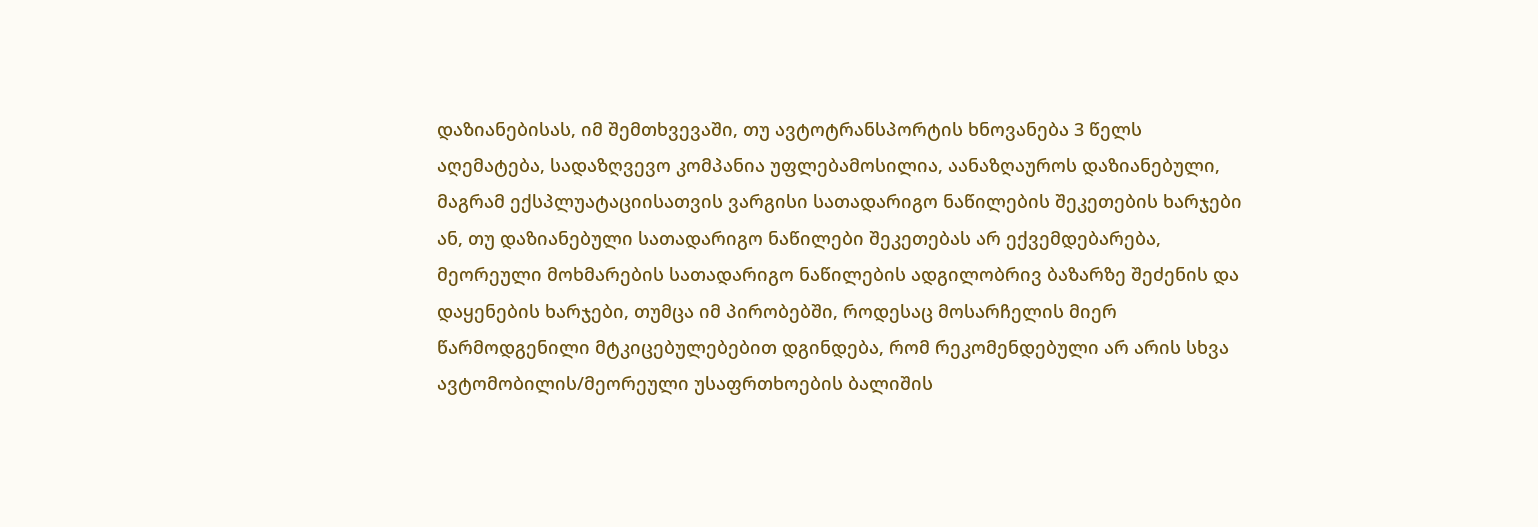დაზიანებისას, იმ შემთხვევაში, თუ ავტოტრანსპორტის ხნოვანება 3 წელს აღემატება, სადაზღვევო კომპანია უფლებამოსილია, აანაზღაუროს დაზიანებული, მაგრამ ექსპლუატაციისათვის ვარგისი სათადარიგო ნაწილების შეკეთების ხარჯები ან, თუ დაზიანებული სათადარიგო ნაწილები შეკეთებას არ ექვემდებარება, მეორეული მოხმარების სათადარიგო ნაწილების ადგილობრივ ბაზარზე შეძენის და დაყენების ხარჯები, თუმცა იმ პირობებში, როდესაც მოსარჩელის მიერ წარმოდგენილი მტკიცებულებებით დგინდება, რომ რეკომენდებული არ არის სხვა ავტომობილის/მეორეული უსაფრთხოების ბალიშის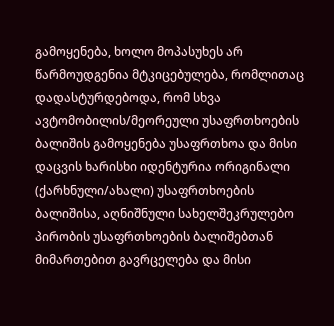გამოყენება, ხოლო მოპასუხეს არ წარმოუდგენია მტკიცებულება, რომლითაც დადასტურდებოდა, რომ სხვა ავტომობილის/მეორეული უსაფრთხოების ბალიშის გამოყენება უსაფრთხოა და მისი დაცვის ხარისხი იდენტურია ორიგინალი (ქარხნული/ახალი) უსაფრთხოების ბალიშისა, აღნიშნული სახელშეკრულებო პირობის უსაფრთხოების ბალიშებთან მიმართებით გავრცელება და მისი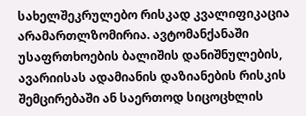სახელშეკრულებო რისკად კვალიფიკაცია არამართლზომირია. ავტომანქანაში უსაფრთხოების ბალიშის დანიშნულების, ავარიისას ადამიანის დაზიანების რისკის შემცირებაში ან საერთოდ სიცოცხლის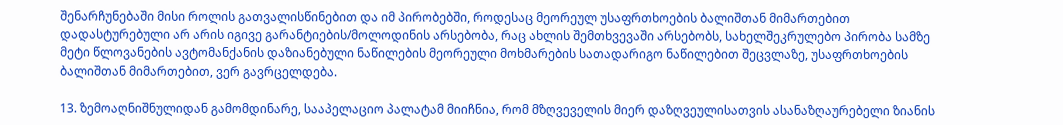შენარჩუნებაში მისი როლის გათვალისწინებით და იმ პირობებში, როდესაც მეორეულ უსაფრთხოების ბალიშთან მიმართებით დადასტურებული არ არის იგივე გარანტიების/მოლოდინის არსებობა, რაც ახლის შემთხვევაში არსებობს, სახელშეკრულებო პირობა სამზე მეტი წლოვანების ავტომანქანის დაზიანებული ნაწილების მეორეული მოხმარების სათადარიგო ნაწილებით შეცვლაზე, უსაფრთხოების ბალიშთან მიმართებით, ვერ გავრცელდება.

13. ზემოაღნიშნულიდან გამომდინარე, სააპელაციო პალატამ მიიჩნია, რომ მზღვეველის მიერ დაზღვეულისათვის ასანაზღაურებელი ზიანის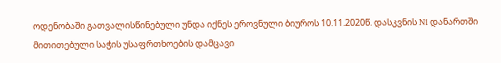ოდენობაში გათვალისწინებული უნდა იქნეს ეროვნული ბიუროს 10.11.2020წ. დასკვნის N1 დანართში მითითებული საჭის უსაფრთხოების დამცავი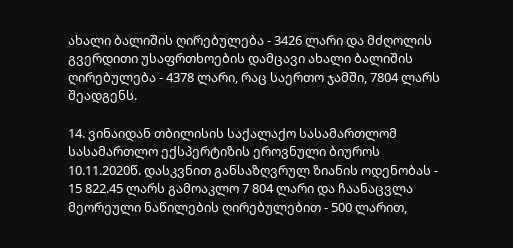ახალი ბალიშის ღირებულება - 3426 ლარი და მძღოლის გვერდითი უსაფრთხოების დამცავი ახალი ბალიშის ღირებულება - 4378 ლარი, რაც საერთო ჯამში, 7804 ლარს შეადგენს.

14. ვინაიდან თბილისის საქალაქო სასამართლომ სასამართლო ექსპერტიზის ეროვნული ბიუროს 10.11.2020წ. დასკვნით განსაზღვრულ ზიანის ოდენობას - 15 822.45 ლარს გამოაკლო 7 804 ლარი და ჩაანაცვლა მეორეული ნაწილების ღირებულებით - 500 ლარით,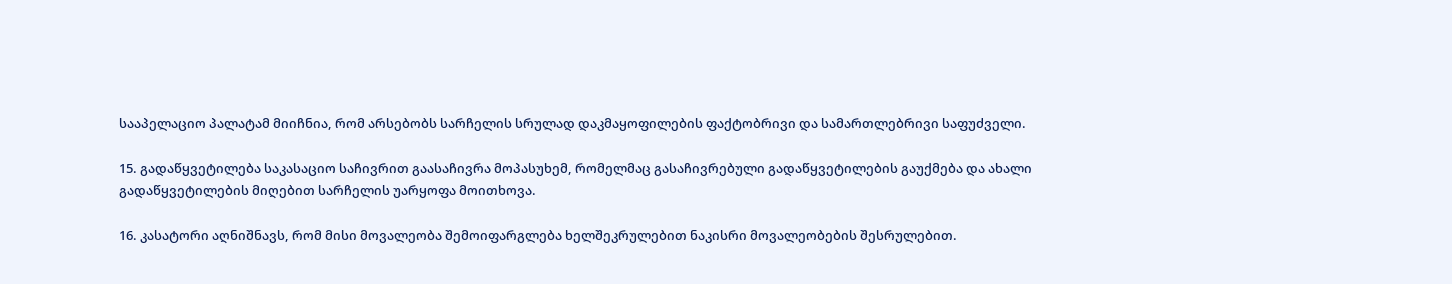სააპელაციო პალატამ მიიჩნია, რომ არსებობს სარჩელის სრულად დაკმაყოფილების ფაქტობრივი და სამართლებრივი საფუძველი.

15. გადაწყვეტილება საკასაციო საჩივრით გაასაჩივრა მოპასუხემ, რომელმაც გასაჩივრებული გადაწყვეტილების გაუქმება და ახალი გადაწყვეტილების მიღებით სარჩელის უარყოფა მოითხოვა.

16. კასატორი აღნიშნავს, რომ მისი მოვალეობა შემოიფარგლება ხელშეკრულებით ნაკისრი მოვალეობების შესრულებით.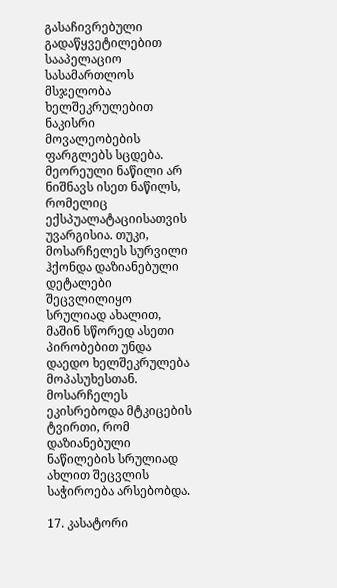გასაჩივრებული გადაწყვეტილებით სააპელაციო სასამართლოს მსჯელობა ხელშეკრულებით ნაკისრი მოვალეობების ფარგლებს სცდება. მეორეული ნაწილი არ ნიშნავს ისეთ ნაწილს, რომელიც ექსპუალატაციისათვის უვარგისია. თუკი, მოსარჩელეს სურვილი ჰქონდა დაზიანებული დეტალები შეცვლილიყო სრულიად ახალით, მაშინ სწორედ ასეთი პირობებით უნდა დაედო ხელშეკრულება მოპასუხესთან. მოსარჩელეს ეკისრებოდა მტკიცების ტვირთი, რომ დაზიანებული ნაწილების სრულიად ახლით შეცვლის საჭიროება არსებობდა.

17. კასატორი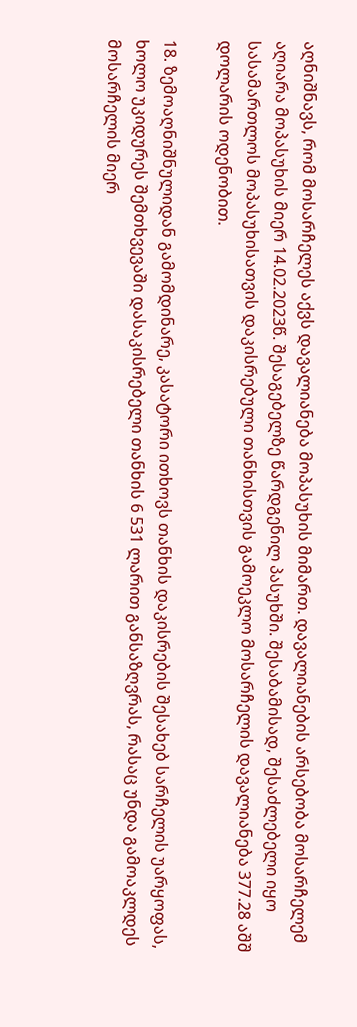აღნიშნავს, რომ მოსარჩელეს აქვს დავალიანება მოპასუხის მიმართ. დავალიანების არსებობა მოსარჩელემ აღიარა მოპასუხის მიერ 14.02.2023წ. შესაგებელზე წარდგენილ პასუხში. შესაბამისად, შესაძლებელი იყო სასამართლოს მოპასუხისათვის დაკისრებული თანხისთვის გამოეკლო მოსარჩელის დავალიანება 377.28 აშშ დოლარის ოდენობით.

18. ზემოაღნიშნულიდან გამომდინარე, კასატორი ითხოვს თანხის დაკისრების შესახებ სარჩელის უარყოფას, ხოლო უკიდურეს შემთხვევაში დასაკისრებელი თანხის 6 531 ლარით განსაზღვრას, რასაც უნდა გამოაკლდეს მოსარჩელის მიერ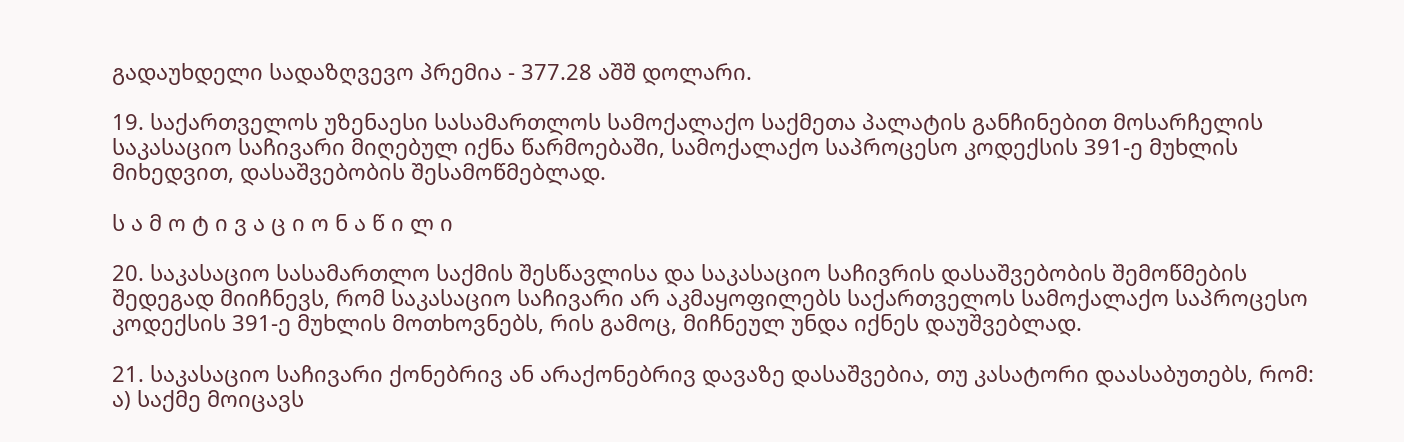გადაუხდელი სადაზღვევო პრემია - 377.28 აშშ დოლარი.

19. საქართველოს უზენაესი სასამართლოს სამოქალაქო საქმეთა პალატის განჩინებით მოსარჩელის საკასაციო საჩივარი მიღებულ იქნა წარმოებაში, სამოქალაქო საპროცესო კოდექსის 391-ე მუხლის მიხედვით, დასაშვებობის შესამოწმებლად.

ს ა მ ო ტ ი ვ ა ც ი ო ნ ა წ ი ლ ი

20. საკასაციო სასამართლო საქმის შესწავლისა და საკასაციო საჩივრის დასაშვებობის შემოწმების შედეგად მიიჩნევს, რომ საკასაციო საჩივარი არ აკმაყოფილებს საქართველოს სამოქალაქო საპროცესო კოდექსის 391-ე მუხლის მოთხოვნებს, რის გამოც, მიჩნეულ უნდა იქნეს დაუშვებლად.

21. საკასაციო საჩივარი ქონებრივ ან არაქონებრივ დავაზე დასაშვებია, თუ კასატორი დაასაბუთებს, რომ: ა) საქმე მოიცავს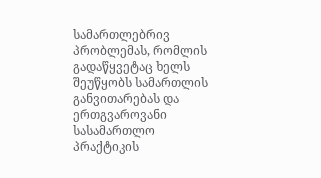სამართლებრივ პრობლემას, რომლის გადაწყვეტაც ხელს შეუწყობს სამართლის განვითარებას და ერთგვაროვანი სასამართლო პრაქტიკის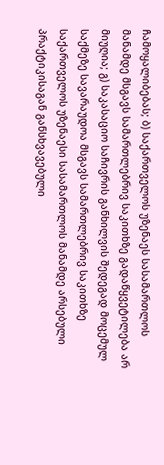ჩამოყალიბებას; ბ) საქართველოს უზენაეს სასამართლოს მანამდე მსგავს სამართლებრივ საკითხზე გადაწყვეტილება არ მიუღია; გ) საკასაციო საჩივრის განხილვის შედეგად მოცემულ საქმეზე სავარაუდოა მსგავს სამართლებრივ საკითხზე საქართველოს უზენაესი სასამართლოს მანამდე არსებული პრაქტიკისაგან განსხვავებული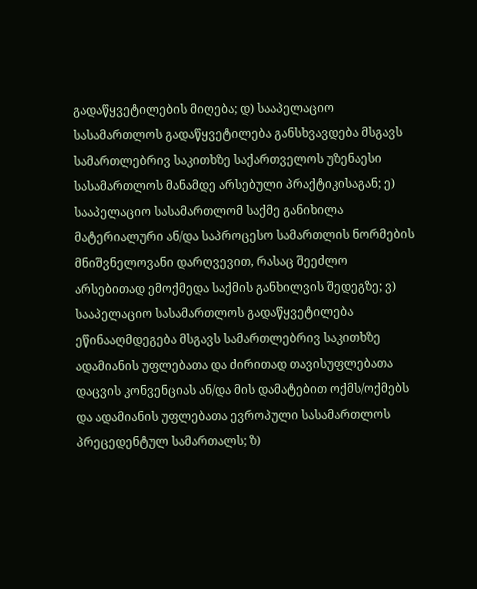გადაწყვეტილების მიღება; დ) სააპელაციო სასამართლოს გადაწყვეტილება განსხვავდება მსგავს სამართლებრივ საკითხზე საქართველოს უზენაესი სასამართლოს მანამდე არსებული პრაქტიკისაგან; ე) სააპელაციო სასამართლომ საქმე განიხილა მატერიალური ან/და საპროცესო სამართლის ნორმების მნიშვნელოვანი დარღვევით, რასაც შეეძლო არსებითად ემოქმედა საქმის განხილვის შედეგზე; ვ) სააპელაციო სასამართლოს გადაწყვეტილება ეწინააღმდეგება მსგავს სამართლებრივ საკითხზე ადამიანის უფლებათა და ძირითად თავისუფლებათა დაცვის კონვენციას ან/და მის დამატებით ოქმს/ოქმებს და ადამიანის უფლებათა ევროპული სასამართლოს პრეცედენტულ სამართალს; ზ)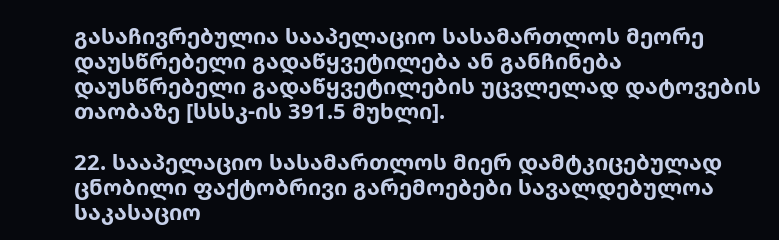გასაჩივრებულია სააპელაციო სასამართლოს მეორე დაუსწრებელი გადაწყვეტილება ან განჩინება დაუსწრებელი გადაწყვეტილების უცვლელად დატოვების თაობაზე [სსსკ-ის 391.5 მუხლი].

22. სააპელაციო სასამართლოს მიერ დამტკიცებულად ცნობილი ფაქტობრივი გარემოებები სავალდებულოა საკასაციო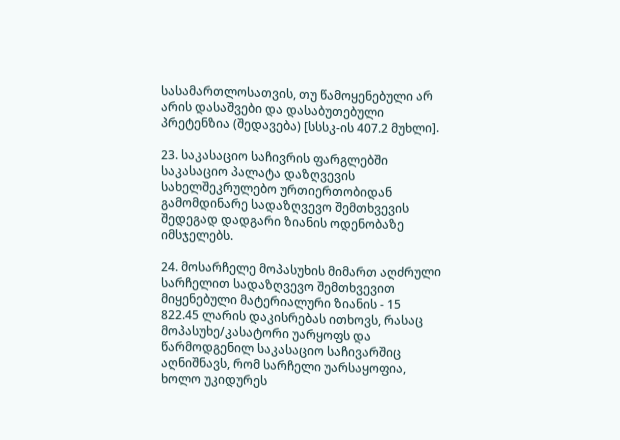სასამართლოსათვის, თუ წამოყენებული არ არის დასაშვები და დასაბუთებული პრეტენზია (შედავება) [სსსკ-ის 407.2 მუხლი].

23. საკასაციო საჩივრის ფარგლებში საკასაციო პალატა დაზღვევის სახელშეკრულებო ურთიერთობიდან გამომდინარე სადაზღვევო შემთხვევის შედეგად დადგარი ზიანის ოდენობაზე იმსჯელებს.

24. მოსარჩელე მოპასუხის მიმართ აღძრული სარჩელით სადაზღვევო შემთხვევით მიყენებული მატერიალური ზიანის - 15 822.45 ლარის დაკისრებას ითხოვს, რასაც მოპასუხე/კასატორი უარყოფს და წარმოდგენილ საკასაციო საჩივარშიც აღნიშნავს, რომ სარჩელი უარსაყოფია, ხოლო უკიდურეს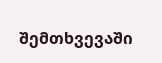შემთხვევაში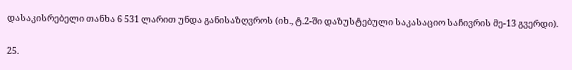დასაკისრებელი თანხა 6 531 ლარით უნდა განისაზღვროს (იხ., ტ.2-ში დაზუსტებული საკასაციო საჩივრის მე-13 გვერდი).

25.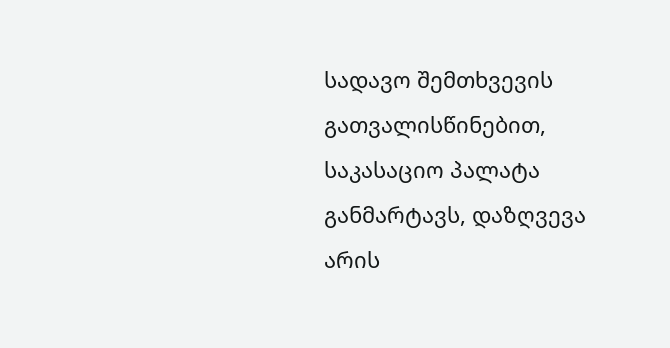სადავო შემთხვევის გათვალისწინებით, საკასაციო პალატა განმარტავს, დაზღვევა არის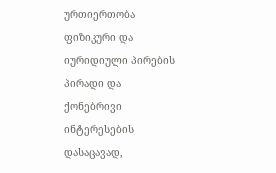ურთიერთობა ფიზიკური და იურიდიული პირების პირადი და ქონებრივი ინტერესების დასაცავად,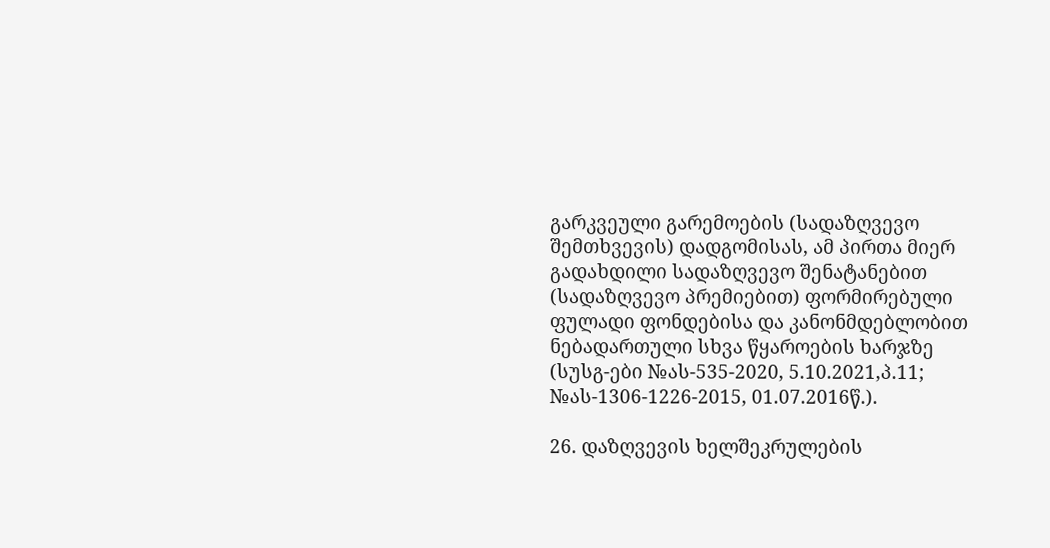გარკვეული გარემოების (სადაზღვევო შემთხვევის) დადგომისას, ამ პირთა მიერ გადახდილი სადაზღვევო შენატანებით (სადაზღვევო პრემიებით) ფორმირებული ფულადი ფონდებისა და კანონმდებლობით ნებადართული სხვა წყაროების ხარჯზე (სუსგ-ები №ას-535-2020, 5.10.2021,პ.11; №ას-1306-1226-2015, 01.07.2016წ.).

26. დაზღვევის ხელშეკრულების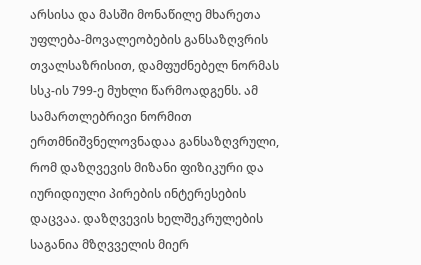არსისა და მასში მონაწილე მხარეთა უფლება-მოვალეობების განსაზღვრის თვალსაზრისით, დამფუძნებელ ნორმას სსკ-ის 799-ე მუხლი წარმოადგენს. ამ სამართლებრივი ნორმით ერთმნიშვნელოვნადაა განსაზღვრული, რომ დაზღვევის მიზანი ფიზიკური და იურიდიული პირების ინტერესების დაცვაა. დაზღვევის ხელშეკრულების საგანია მზღვველის მიერ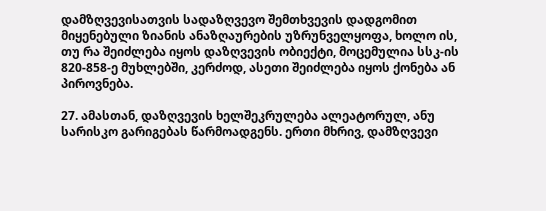დამზღვევისათვის სადაზღვევო შემთხვევის დადგომით მიყენებული ზიანის ანაზღაურების უზრუნველყოფა, ხოლო ის, თუ რა შეიძლება იყოს დაზღვევის ობიექტი, მოცემულია სსკ-ის 820-858-ე მუხლებში, კერძოდ, ასეთი შეიძლება იყოს ქონება ან პიროვნება.

27. ამასთან, დაზღვევის ხელშეკრულება ალეატორულ, ანუ სარისკო გარიგებას წარმოადგენს. ერთი მხრივ, დამზღვევი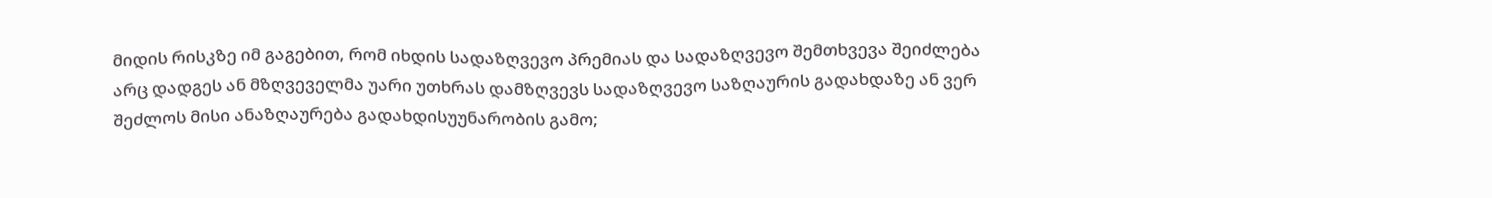მიდის რისკზე იმ გაგებით, რომ იხდის სადაზღვევო პრემიას და სადაზღვევო შემთხვევა შეიძლება არც დადგეს ან მზღვეველმა უარი უთხრას დამზღვევს სადაზღვევო საზღაურის გადახდაზე ან ვერ შეძლოს მისი ანაზღაურება გადახდისუუნარობის გამო;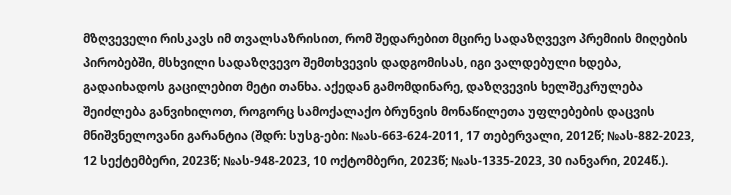მზღვეველი რისკავს იმ თვალსაზრისით, რომ შედარებით მცირე სადაზღვევო პრემიის მიღების პირობებში, მსხვილი სადაზღვევო შემთხვევის დადგომისას, იგი ვალდებული ხდება, გადაიხადოს გაცილებით მეტი თანხა. აქედან გამომდინარე, დაზღვევის ხელშეკრულება შეიძლება განვიხილოთ, როგორც სამოქალაქო ბრუნვის მონაწილეთა უფლებების დაცვის მნიშვნელოვანი გარანტია (შდრ: სუსგ-ები: №ას-663-624-2011, 17 თებერვალი, 2012წ; №ას-882-2023, 12 სექტემბერი, 2023წ; №ას-948-2023, 10 ოქტომბერი, 2023წ; №ას-1335-2023, 30 იანვარი, 2024წ.).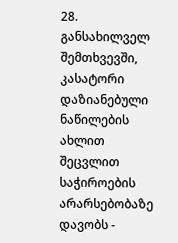28. განსახილველ შემთხვევში, კასატორი დაზიანებული ნაწილების ახლით შეცვლით საჭიროების არარსებობაზე დავობს -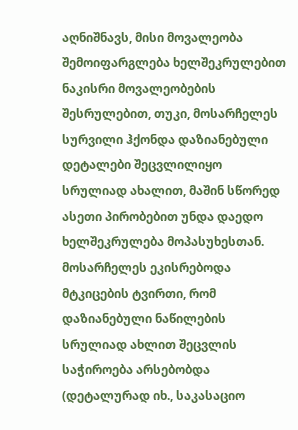აღნიშნავს, მისი მოვალეობა შემოიფარგლება ხელშეკრულებით ნაკისრი მოვალეობების შესრულებით, თუკი, მოსარჩელეს სურვილი ჰქონდა დაზიანებული დეტალები შეცვლილიყო სრულიად ახალით, მაშინ სწორედ ასეთი პირობებით უნდა დაედო ხელშეკრულება მოპასუხესთან. მოსარჩელეს ეკისრებოდა მტკიცების ტვირთი, რომ დაზიანებული ნაწილების სრულიად ახლით შეცვლის საჭიროება არსებობდა (დეტალურად იხ., საკასაციო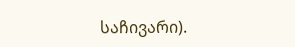საჩივარი).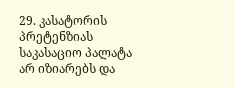29. კასატორის პრეტენზიას საკასაციო პალატა არ იზიარებს და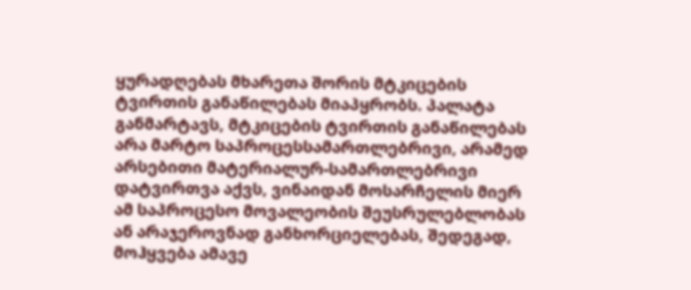ყურადღებას მხარეთა შორის მტკიცების ტვირთის განაწილებას მიაპყრობს. პალატა განმარტავს, მტკიცების ტვირთის განაწილებას არა მარტო საპროცესსამართლებრივი, არამედ არსებითი მატერიალურ-სამართლებრივი დატვირთვა აქვს, ვინაიდან მოსარჩელის მიერ ამ საპროცესო მოვალეობის შეუსრულებლობას ან არაჯეროვნად განხორციელებას, შედეგად, მოჰყვება ამავე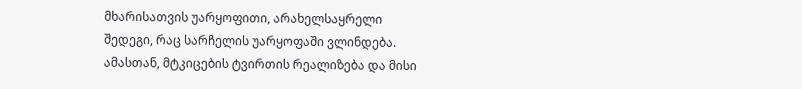მხარისათვის უარყოფითი, არახელსაყრელი შედეგი, რაც სარჩელის უარყოფაში ვლინდება. ამასთან, მტკიცების ტვირთის რეალიზება და მისი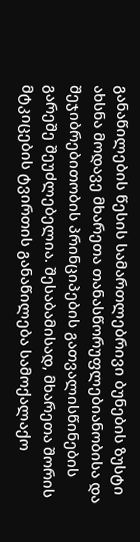განაწილების წესის სამართლებრივი ბუნების ზუსტი ახსნა მოდავე მხარეთა თანასწორუფლებიანობისა და შეჯიბრებითობის პრინციპების გათვალისწინების გარეშე შეუძლებელია. შესაბამისად, მხარეთა შორის მტკიცების ტვირთის განაწილება სამოქალაქო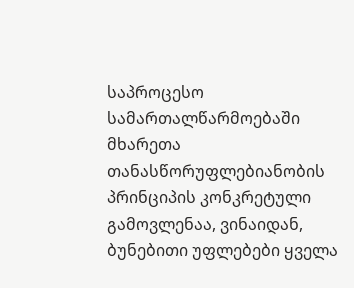საპროცესო სამართალწარმოებაში მხარეთა თანასწორუფლებიანობის პრინციპის კონკრეტული გამოვლენაა, ვინაიდან, ბუნებითი უფლებები ყველა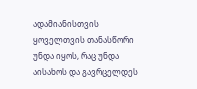ადამიანისთვის ყოველთვის თანასწორი უნდა იყოს, რაც უნდა აისახოს და გავრცელდეს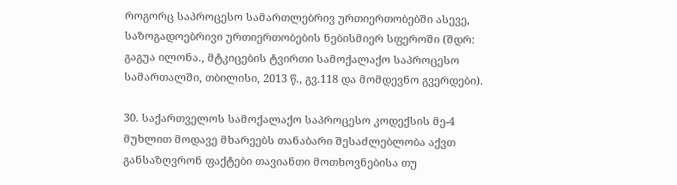როგორც საპროცესო სამართლებრივ ურთიერთობებში ასევე, საზოგადოებრივი ურთიერთობების ნებისმიერ სფეროში (შდრ: გაგუა ილონა., მტკიცების ტვირთი სამოქალაქო საპროცესო სამართალში, თბილისი, 2013 წ., გვ.118 და მომდევნო გვერდები).

30. საქართველოს სამოქალაქო საპროცესო კოდექსის მე-4 მუხლით მოდავე მხარეებს თანაბარი შესაძლებლობა აქვთ განსაზღვრონ ფაქტები თავიანთი მოთხოვნებისა თუ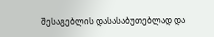შესაგებლის დასასაბუთებლად და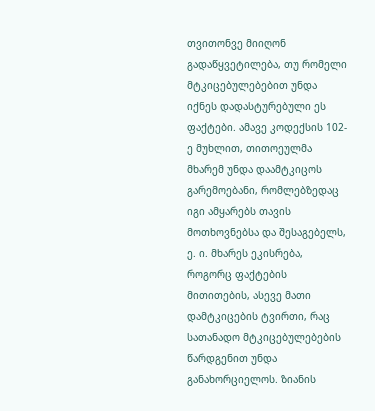თვითონვე მიიღონ გადაწყვეტილება, თუ რომელი მტკიცებულებებით უნდა იქნეს დადასტურებული ეს ფაქტები. ამავე კოდექსის 102-ე მუხლით, თითოეულმა მხარემ უნდა დაამტკიცოს გარემოებანი, რომლებზედაც იგი ამყარებს თავის მოთხოვნებსა და შესაგებელს, ე. ი. მხარეს ეკისრება, როგორც ფაქტების მითითების, ასევე მათი დამტკიცების ტვირთი, რაც სათანადო მტკიცებულებების წარდგენით უნდა განახორციელოს. ზიანის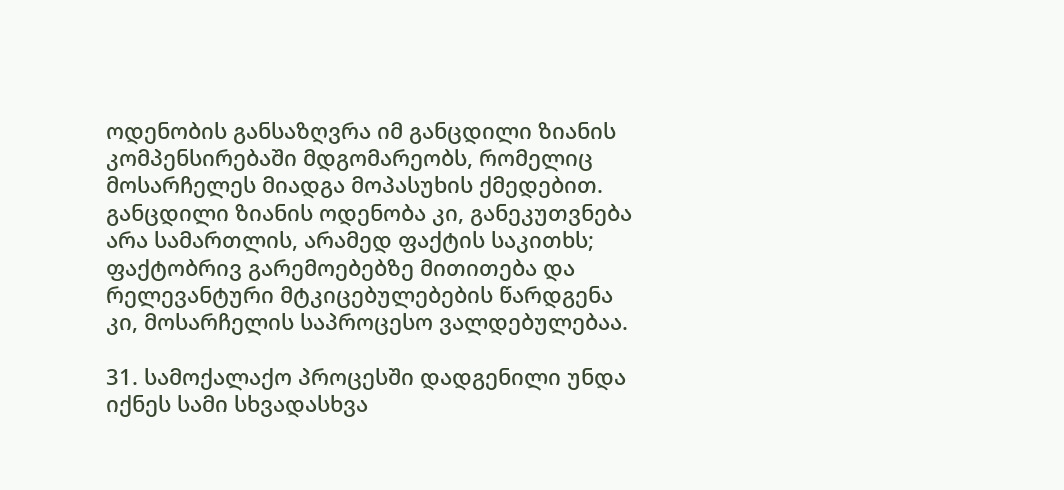ოდენობის განსაზღვრა იმ განცდილი ზიანის კომპენსირებაში მდგომარეობს, რომელიც მოსარჩელეს მიადგა მოპასუხის ქმედებით. განცდილი ზიანის ოდენობა კი, განეკუთვნება არა სამართლის, არამედ ფაქტის საკითხს; ფაქტობრივ გარემოებებზე მითითება და რელევანტური მტკიცებულებების წარდგენა კი, მოსარჩელის საპროცესო ვალდებულებაა.

31. სამოქალაქო პროცესში დადგენილი უნდა იქნეს სამი სხვადასხვა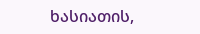ხასიათის,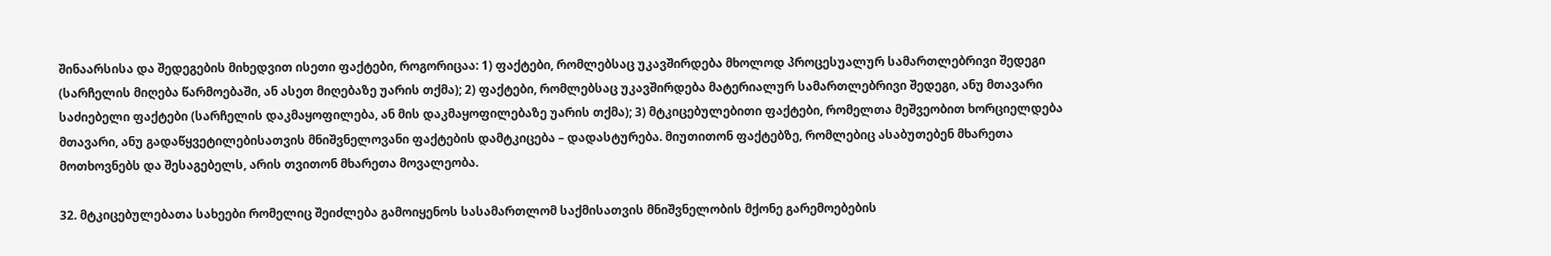შინაარსისა და შედეგების მიხედვით ისეთი ფაქტები, როგორიცაა: 1) ფაქტები, რომლებსაც უკავშირდება მხოლოდ პროცესუალურ სამართლებრივი შედეგი (სარჩელის მიღება წარმოებაში, ან ასეთ მიღებაზე უარის თქმა); 2) ფაქტები, რომლებსაც უკავშირდება მატერიალურ სამართლებრივი შედეგი, ანუ მთავარი საძიებელი ფაქტები (სარჩელის დაკმაყოფილება, ან მის დაკმაყოფილებაზე უარის თქმა); 3) მტკიცებულებითი ფაქტები, რომელთა მეშვეობით ხორციელდება მთავარი, ანუ გადაწყვეტილებისათვის მნიშვნელოვანი ფაქტების დამტკიცება – დადასტურება. მიუთითონ ფაქტებზე, რომლებიც ასაბუთებენ მხარეთა მოთხოვნებს და შესაგებელს, არის თვითონ მხარეთა მოვალეობა.

32. მტკიცებულებათა სახეები რომელიც შეიძლება გამოიყენოს სასამართლომ საქმისათვის მნიშვნელობის მქონე გარემოებების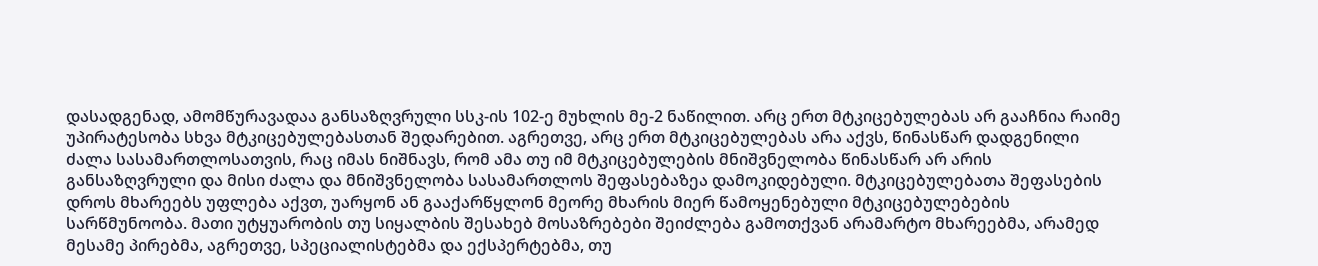დასადგენად, ამომწურავადაა განსაზღვრული სსკ-ის 102-ე მუხლის მე-2 ნაწილით. არც ერთ მტკიცებულებას არ გააჩნია რაიმე უპირატესობა სხვა მტკიცებულებასთან შედარებით. აგრეთვე, არც ერთ მტკიცებულებას არა აქვს, წინასწარ დადგენილი ძალა სასამართლოსათვის, რაც იმას ნიშნავს, რომ ამა თუ იმ მტკიცებულების მნიშვნელობა წინასწარ არ არის განსაზღვრული და მისი ძალა და მნიშვნელობა სასამართლოს შეფასებაზეა დამოკიდებული. მტკიცებულებათა შეფასების დროს მხარეებს უფლება აქვთ, უარყონ ან გააქარწყლონ მეორე მხარის მიერ წამოყენებული მტკიცებულებების სარწმუნოობა. მათი უტყუარობის თუ სიყალბის შესახებ მოსაზრებები შეიძლება გამოთქვან არამარტო მხარეებმა, არამედ მესამე პირებმა, აგრეთვე, სპეციალისტებმა და ექსპერტებმა, თუ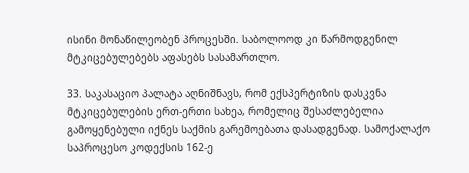ისინი მონაწილეობენ პროცესში. საბოლოოდ კი წარმოდგენილ მტკიცებულებებს აფასებს სასამართლო.

33. საკასაციო პალატა აღნიშნავს, რომ ექსპერტიზის დასკვნა მტკიცებულების ერთ-ერთი სახეა, რომელიც შესაძლებელია გამოყენებული იქნეს საქმის გარემოებათა დასადგენად. სამოქალაქო საპროცესო კოდექსის 162-ე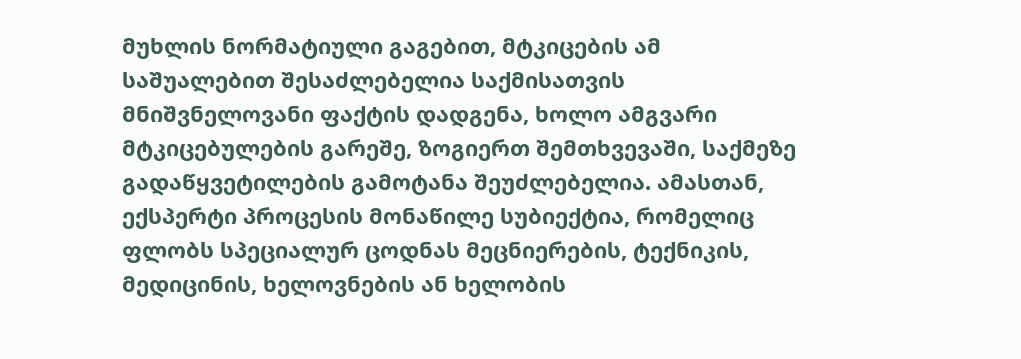მუხლის ნორმატიული გაგებით, მტკიცების ამ საშუალებით შესაძლებელია საქმისათვის მნიშვნელოვანი ფაქტის დადგენა, ხოლო ამგვარი მტკიცებულების გარეშე, ზოგიერთ შემთხვევაში, საქმეზე გადაწყვეტილების გამოტანა შეუძლებელია. ამასთან, ექსპერტი პროცესის მონაწილე სუბიექტია, რომელიც ფლობს სპეციალურ ცოდნას მეცნიერების, ტექნიკის, მედიცინის, ხელოვნების ან ხელობის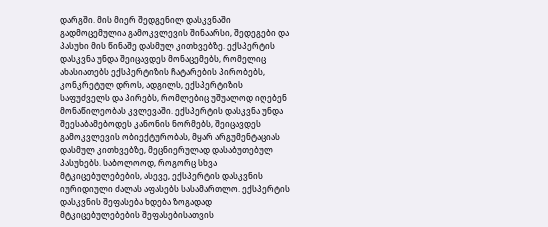დარგში. მის მიერ შედგენილ დასკვნაში გადმოცემულია გამოკვლევის შინაარსი, შედეგები და პასუხი მის წინაშე დასმულ კითხვებზე. ექსპერტის დასკვნა უნდა შეიცავდეს მონაცემებს, რომელიც ახასიათებს ექსპერტიზის ჩატარების პირობებს, კონკრეტულ დროს, ადგილს, ექსპერტიზის საფუძველს და პირებს, რომლებიც უშუალოდ იღებენ მონაწილეობას კვლევაში. ექსპერტის დასკვნა უნდა შეესაბამებოდეს კანონის ნორმებს, შეიცავდეს გამოკვლევის ობიექტურობას, მყარ არგუმენტაციას დასმულ კითხვებზე, მეცნიერულად დასაბუთებულ პასუხებს. საბოლოოდ, როგორც სხვა მტკიცებულებების, ასევე, ექსპერტის დასკვნის იურიდიული ძალას აფასებს სასამართლო. ექსპერტის დასკვნის შეფასება ხდება ზოგადად მტკიცებულებების შეფასებისათვის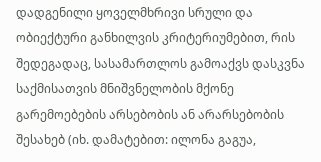დადგენილი ყოველმხრივი სრული და ობიექტური განხილვის კრიტერიუმებით, რის შედეგადაც, სასამართლოს გამოაქვს დასკვნა საქმისათვის მნიშვნელობის მქონე გარემოებების არსებობის ან არარსებობის შესახებ (იხ. დამატებით: ილონა გაგუა,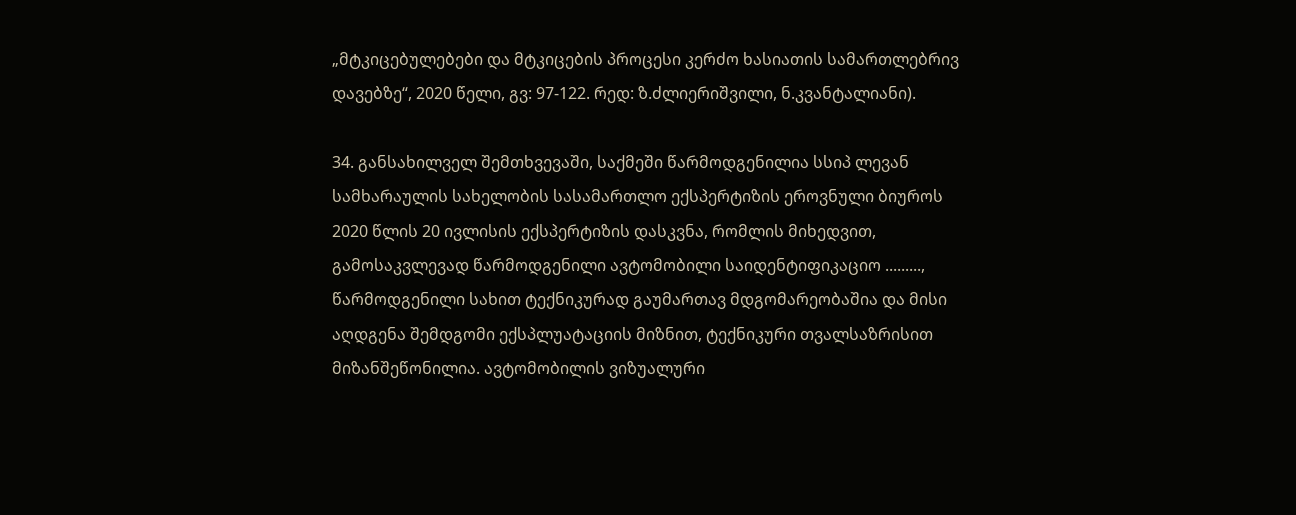„მტკიცებულებები და მტკიცების პროცესი კერძო ხასიათის სამართლებრივ დავებზე“, 2020 წელი, გვ: 97-122. რედ: ზ.ძლიერიშვილი, ნ.კვანტალიანი).

34. განსახილველ შემთხვევაში, საქმეში წარმოდგენილია სსიპ ლევან სამხარაულის სახელობის სასამართლო ექსპერტიზის ეროვნული ბიუროს 2020 წლის 20 ივლისის ექსპერტიზის დასკვნა, რომლის მიხედვით, გამოსაკვლევად წარმოდგენილი ავტომობილი საიდენტიფიკაციო ........., წარმოდგენილი სახით ტექნიკურად გაუმართავ მდგომარეობაშია და მისი აღდგენა შემდგომი ექსპლუატაციის მიზნით, ტექნიკური თვალსაზრისით მიზანშეწონილია. ავტომობილის ვიზუალური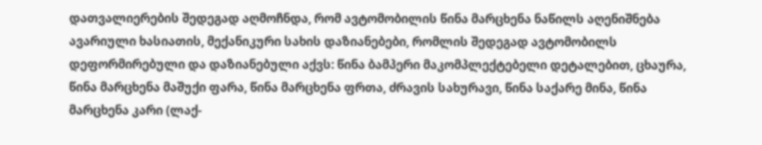დათვალიერების შედეგად აღმოჩნდა, რომ ავტომობილის წინა მარცხენა ნაწილს აღენიშნება ავარიული ხასიათის, მექანიკური სახის დაზიანებები, რომლის შედეგად ავტომობილს დეფორმირებული და დაზიანებული აქვს: წინა ბამპერი მაკომპლექტებელი დეტალებით, ცხაურა, წინა მარცხენა მაშუქი ფარა, წინა მარცხენა ფრთა, ძრავის სახურავი, წინა საქარე მინა, წინა მარცხენა კარი (ლაქ-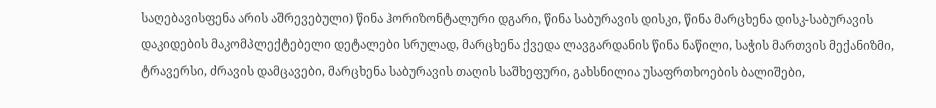საღებავისფენა არის აშრევებული) წინა ჰორიზონტალური დგარი, წინა საბურავის დისკი, წინა მარცხენა დისკ-საბურავის დაკიდების მაკომპლექტებელი დეტალები სრულად, მარცხენა ქვედა ლავგარდანის წინა ნაწილი, საჭის მართვის მექანიზმი, ტრავერსი, ძრავის დამცავები, მარცხენა საბურავის თაღის საშხეფური, გახსნილია უსაფრთხოების ბალიშები,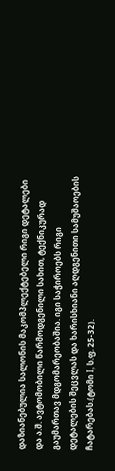დაზიანებულია სალონის მაკომპლექტებელი რიგი დეტალები და ა.შ. ავტომობილი წარმოდგენილი სახით, ტექნიკურად გაუმართავ მდგომარეობაშია. იგი საჭიროებს რიგი დეტალების შეცვლას და ხარისხიანი აღდგენითი სამუშაოების ჩატარებას.(ტომი I, ს.ფ. 25-32).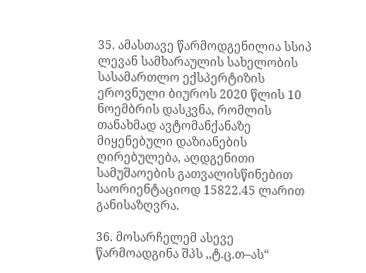35. ამასთავე წარმოდგენილია სსიპ ლევან სამხარაულის სახელობის სასამართლო ექსპერტიზის ეროვნული ბიუროს 2020 წლის 10 ნოემბრის დასკვნა, რომლის თანახმად ავტომანქანაზე მიყენებული დაზიანების ღირებულება, აღდგენითი სამუშაოების გათვალისწინებით საორიენტაციოდ 15822.45 ლარით განისაზღვრა.

36. მოსარჩელემ ასევე წარმოადგინა შპს ,,ტ.ც.თ–ას“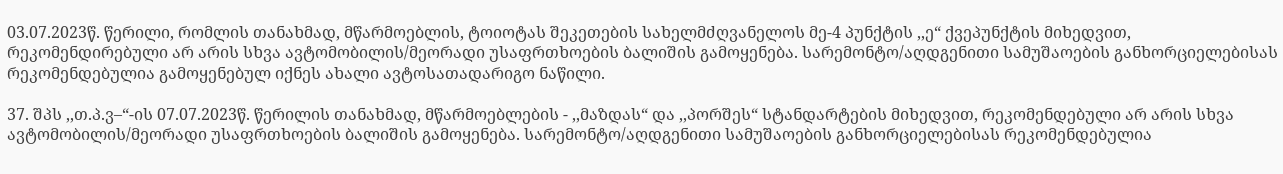03.07.2023წ. წერილი, რომლის თანახმად, მწარმოებლის, ტოიოტას შეკეთების სახელმძღვანელოს მე-4 პუნქტის ,,ე“ ქვეპუნქტის მიხედვით, რეკომენდირებული არ არის სხვა ავტომობილის/მეორადი უსაფრთხოების ბალიშის გამოყენება. სარემონტო/აღდგენითი სამუშაოების განხორციელებისას რეკომენდებულია გამოყენებულ იქნეს ახალი ავტოსათადარიგო ნაწილი.

37. შპს ,,თ.პ.ვ–“-ის 07.07.2023წ. წერილის თანახმად, მწარმოებლების - ,,მაზდას“ და ,,პორშეს“ სტანდარტების მიხედვით, რეკომენდებული არ არის სხვა ავტომობილის/მეორადი უსაფრთხოების ბალიშის გამოყენება. სარემონტო/აღდგენითი სამუშაოების განხორციელებისას რეკომენდებულია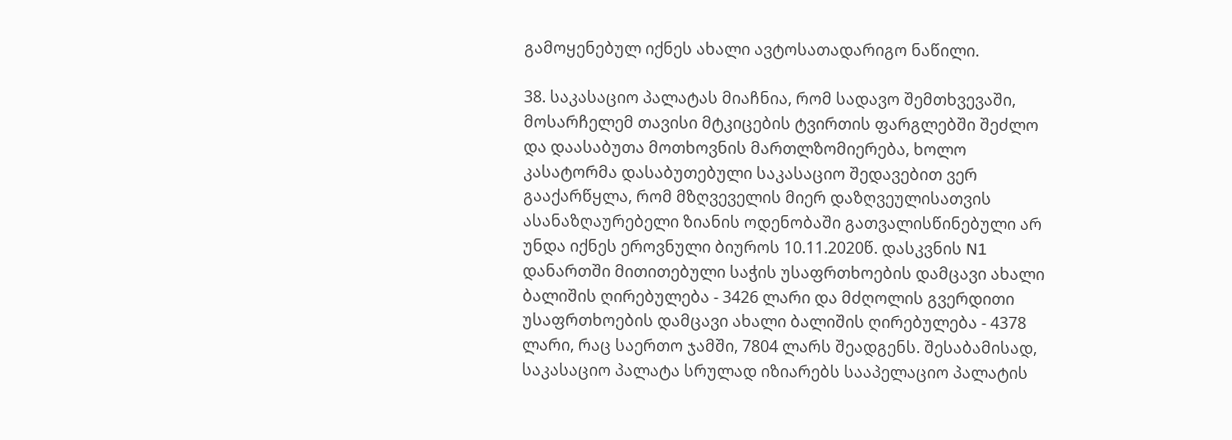გამოყენებულ იქნეს ახალი ავტოსათადარიგო ნაწილი.

38. საკასაციო პალატას მიაჩნია, რომ სადავო შემთხვევაში, მოსარჩელემ თავისი მტკიცების ტვირთის ფარგლებში შეძლო და დაასაბუთა მოთხოვნის მართლზომიერება, ხოლო კასატორმა დასაბუთებული საკასაციო შედავებით ვერ გააქარწყლა, რომ მზღვეველის მიერ დაზღვეულისათვის ასანაზღაურებელი ზიანის ოდენობაში გათვალისწინებული არ უნდა იქნეს ეროვნული ბიუროს 10.11.2020წ. დასკვნის N1 დანართში მითითებული საჭის უსაფრთხოების დამცავი ახალი ბალიშის ღირებულება - 3426 ლარი და მძღოლის გვერდითი უსაფრთხოების დამცავი ახალი ბალიშის ღირებულება - 4378 ლარი, რაც საერთო ჯამში, 7804 ლარს შეადგენს. შესაბამისად, საკასაციო პალატა სრულად იზიარებს სააპელაციო პალატის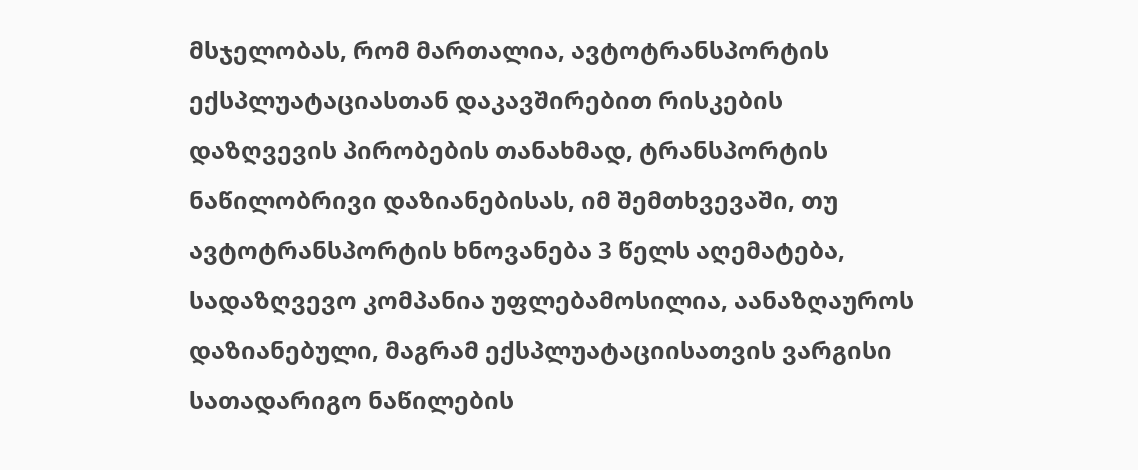მსჯელობას, რომ მართალია, ავტოტრანსპორტის ექსპლუატაციასთან დაკავშირებით რისკების დაზღვევის პირობების თანახმად, ტრანსპორტის ნაწილობრივი დაზიანებისას, იმ შემთხვევაში, თუ ავტოტრანსპორტის ხნოვანება 3 წელს აღემატება, სადაზღვევო კომპანია უფლებამოსილია, აანაზღაუროს დაზიანებული, მაგრამ ექსპლუატაციისათვის ვარგისი სათადარიგო ნაწილების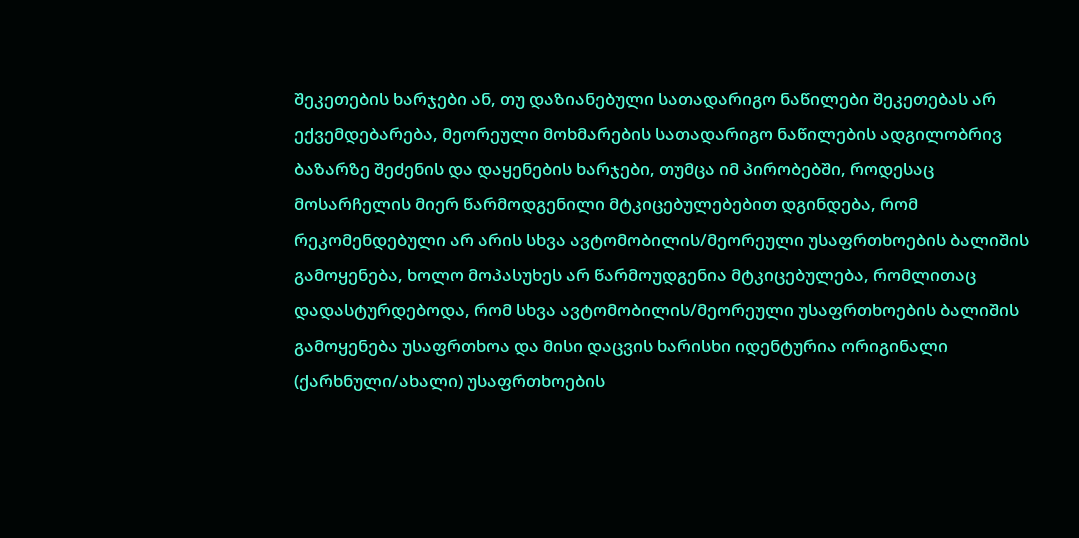შეკეთების ხარჯები ან, თუ დაზიანებული სათადარიგო ნაწილები შეკეთებას არ ექვემდებარება, მეორეული მოხმარების სათადარიგო ნაწილების ადგილობრივ ბაზარზე შეძენის და დაყენების ხარჯები, თუმცა იმ პირობებში, როდესაც მოსარჩელის მიერ წარმოდგენილი მტკიცებულებებით დგინდება, რომ რეკომენდებული არ არის სხვა ავტომობილის/მეორეული უსაფრთხოების ბალიშის გამოყენება, ხოლო მოპასუხეს არ წარმოუდგენია მტკიცებულება, რომლითაც დადასტურდებოდა, რომ სხვა ავტომობილის/მეორეული უსაფრთხოების ბალიშის გამოყენება უსაფრთხოა და მისი დაცვის ხარისხი იდენტურია ორიგინალი (ქარხნული/ახალი) უსაფრთხოების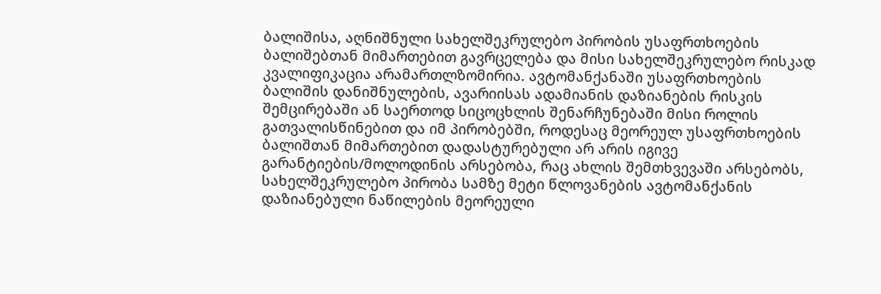ბალიშისა, აღნიშნული სახელშეკრულებო პირობის უსაფრთხოების ბალიშებთან მიმართებით გავრცელება და მისი სახელშეკრულებო რისკად კვალიფიკაცია არამართლზომირია. ავტომანქანაში უსაფრთხოების ბალიშის დანიშნულების, ავარიისას ადამიანის დაზიანების რისკის შემცირებაში ან საერთოდ სიცოცხლის შენარჩუნებაში მისი როლის გათვალისწინებით და იმ პირობებში, როდესაც მეორეულ უსაფრთხოების ბალიშთან მიმართებით დადასტურებული არ არის იგივე გარანტიების/მოლოდინის არსებობა, რაც ახლის შემთხვევაში არსებობს, სახელშეკრულებო პირობა სამზე მეტი წლოვანების ავტომანქანის დაზიანებული ნაწილების მეორეული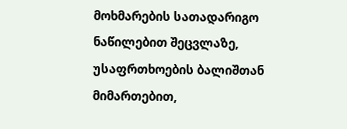მოხმარების სათადარიგო ნაწილებით შეცვლაზე, უსაფრთხოების ბალიშთან მიმართებით,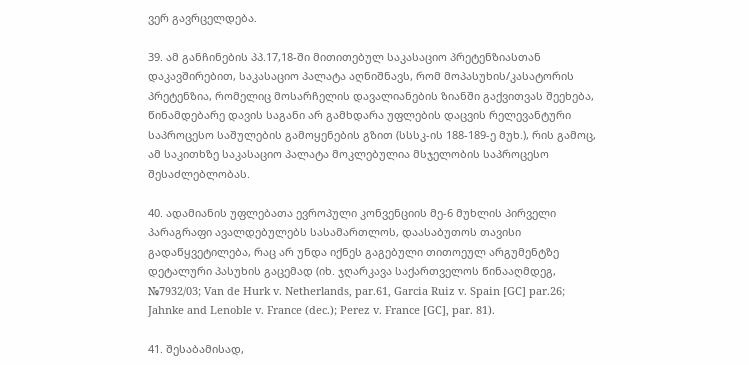ვერ გავრცელდება.

39. ამ განჩინების პპ.17,18-ში მითითებულ საკასაციო პრეტენზიასთან დაკავშირებით, საკასაციო პალატა აღნიშნავს, რომ მოპასუხის/კასატორის პრეტენზია, რომელიც მოსარჩელის დავალიანების ზიანში გაქვითვას შეეხება, წინამდებარე დავის საგანი არ გამხდარა უფლების დაცვის რელევანტური საპროცესო საშულების გამოყენების გზით (სსსკ-ის 188-189-ე მუხ.), რის გამოც, ამ საკითხზე საკასაციო პალატა მოკლებულია მსჯელობის საპროცესო შესაძლებლობას.

40. ადამიანის უფლებათა ევროპული კონვენციის მე-6 მუხლის პირველი პარაგრაფი ავალდებულებს სასამართლოს, დაასაბუთოს თავისი გადაწყვეტილება, რაც არ უნდა იქნეს გაგებული თითოეულ არგუმენტზე დეტალური პასუხის გაცემად (იხ. ჯღარკავა საქართველოს წინააღმდეგ, №7932/03; Van de Hurk v. Netherlands, par.61, Garcia Ruiz v. Spain [GC] par.26; Jahnke and Lenoble v. France (dec.); Perez v. France [GC], par. 81).

41. შესაბამისად,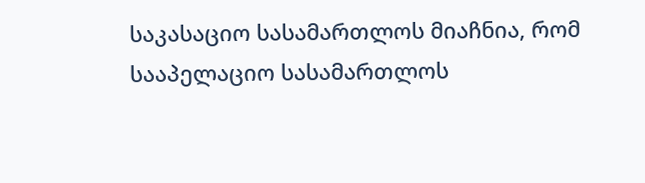საკასაციო სასამართლოს მიაჩნია, რომ სააპელაციო სასამართლოს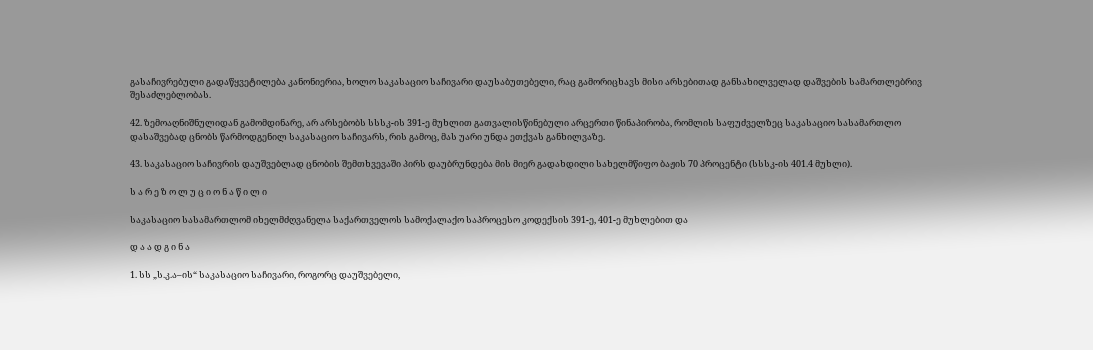გასაჩივრებული გადაწყვეტილება კანონიერია, ხოლო საკასაციო საჩივარი დაუსაბუთებელი, რაც გამორიცხავს მისი არსებითად განსახილველად დაშვების სამართლებრივ შესაძლებლობას.

42. ზემოაღნიშნულიდან გამომდინარე, არ არსებობს სსსკ-ის 391-ე მუხლით გათვალისწინებული არცერთი წინაპირობა, რომლის საფუძველზეც საკასაციო სასამართლო დასაშვებად ცნობს წარმოდგენილ საკასაციო საჩივარს, რის გამოც, მას უარი უნდა ეთქვას განხილვაზე.

43. საკასაციო საჩივრის დაუშვებლად ცნობის შემთხვევაში პირს დაუბრუნდება მის მიერ გადახდილი სახელმწიფო ბაჟის 70 პროცენტი (სსსკ-ის 401.4 მუხლი).

ს ა რ ე ზ ო ლ უ ც ი ო ნ ა წ ი ლ ი

საკასაციო სასამართლომ იხელმძღვანელა საქართველოს სამოქალაქო საპროცესო კოდექსის 391-ე, 401-ე მუხლებით და

დ ა ა დ გ ი ნ ა

1. სს „ს.კ.ა–ის“ საკასაციო საჩივარი, როგორც დაუშვებელი,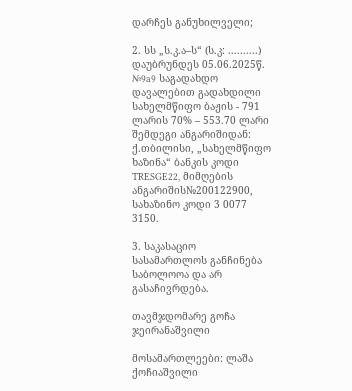დარჩეს განუხილველი;

2. სს „ს.კ.ა–ს“ (ს.კ: ..........) დაუბრუნდეს 05.06.2025წ. №9a9 საგადახდო დავალებით გადახდილი სახელმწიფო ბაჟის - 791 ლარის 70% – 553.70 ლარი შემდეგი ანგარიშიდან: ქ.თბილისი, „სახელმწიფო ხაზინა“ ბანკის კოდი TRESGE22, მიმღების ანგარიშის№200122900, სახაზინო კოდი 3 0077 3150.

3. საკასაციო სასამართლოს განჩინება საბოლოოა და არ გასაჩივრდება.

თავმჯდომარე გოჩა ჯეირანაშვილი

მოსამართლეები: ლაშა ქოჩიაშვილი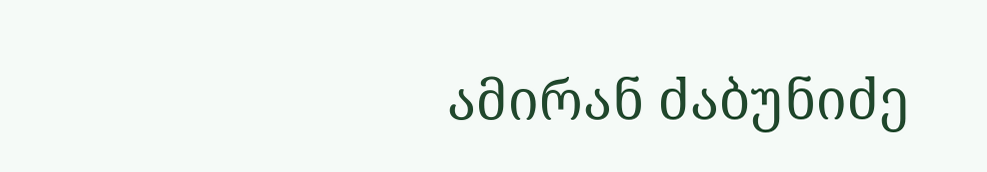ამირან ძაბუნიძე